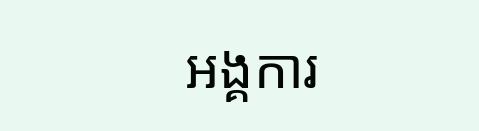អង្គការ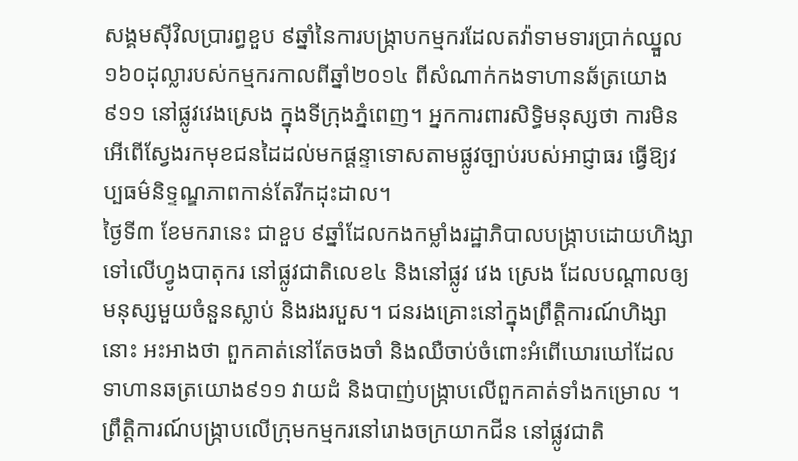សង្គមស៊ីវិលប្រារព្ធខួប ៩ឆ្នាំនៃការបង្ក្រាបកម្មករដែលតវ៉ាទាមទារប្រាក់ឈ្នួល ១៦០ដុល្លារបស់កម្មករកាលពីឆ្នាំ២០១៤ ពីសំណាក់កងទាហានឆ័ត្រយោង៩១១ នៅផ្លូវវេងស្រេង ក្នុងទីក្រុងភ្នំពេញ។ អ្នកការពារសិទ្ធិមនុស្សថា ការមិនអើពើស្វែងរកមុខជនដៃដល់មកផ្ដន្ទាទោសតាមផ្លូវច្បាប់របស់អាជ្ញាធរ ធ្វើឱ្យវប្បធម៌និទ្ទណ្ឌភាពកាន់តែរីកដុះដាល។
ថ្ងៃទី៣ ខែមករានេះ ជាខួប ៩ឆ្នាំដែលកងកម្លាំងរដ្ឋាភិបាលបង្ក្រាបដោយហិង្សាទៅលើហ្វូងបាតុករ នៅផ្លូវជាតិលេខ៤ និងនៅផ្លូវ វេង ស្រេង ដែលបណ្ដាលឲ្យមនុស្សមួយចំនួនស្លាប់ និងរងរបួស។ ជនរងគ្រោះនៅក្នុងព្រឹត្តិការណ៍ហិង្សានោះ អះអាងថា ពួកគាត់នៅតែចងចាំ និងឈឺចាប់ចំពោះអំពើឃោរឃៅដែលទាហានឆត្រយោង៩១១ វាយដំ និងបាញ់បង្ក្រាបលើពួកគាត់ទាំងកម្រោល ។
ព្រឹត្តិការណ៍បង្ក្រាបលើក្រុមកម្មករនៅរោងចក្រយាកជីន នៅផ្លូវជាតិ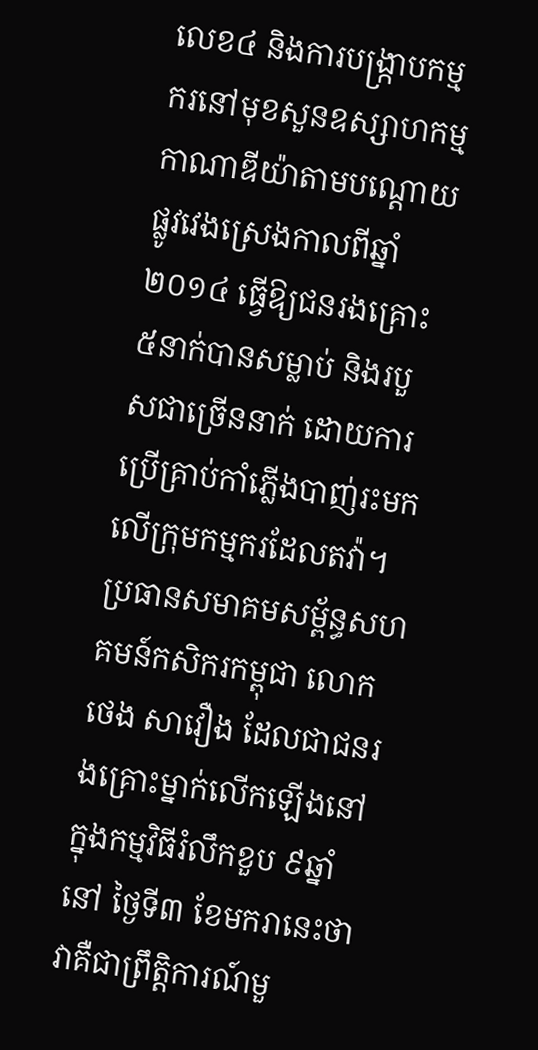លេខ៤ និងការបង្ក្រាបកម្មករនៅមុខសួនឧស្សាហកម្មកាណាឌីយ៉ាតាមបណ្ដោយផ្លូវវេងស្រេងកាលពីឆ្នាំ២០១៤ ធ្វើឱ្យជនរងគ្រោះ ៥នាក់បានសម្លាប់ និងរបួសជាច្រើននាក់ ដោយការប្រើគ្រាប់កាំភ្លើងបាញ់រះមកលើក្រុមកម្មករដែលតវ៉ា។
ប្រធានសមាគមសម្ព័ន្ធសហគមន៍កសិករកម្ពុជា លោក ថេង សាវឿង ដែលជាជនរងគ្រោះម្នាក់លើកឡើងនៅក្នុងកម្មវិធីរំលឹកខួប ៩ឆ្នាំនៅ ថ្ងៃទី៣ ខែមករានេះថា វាគឺជាព្រឹត្តិការណ៍មួ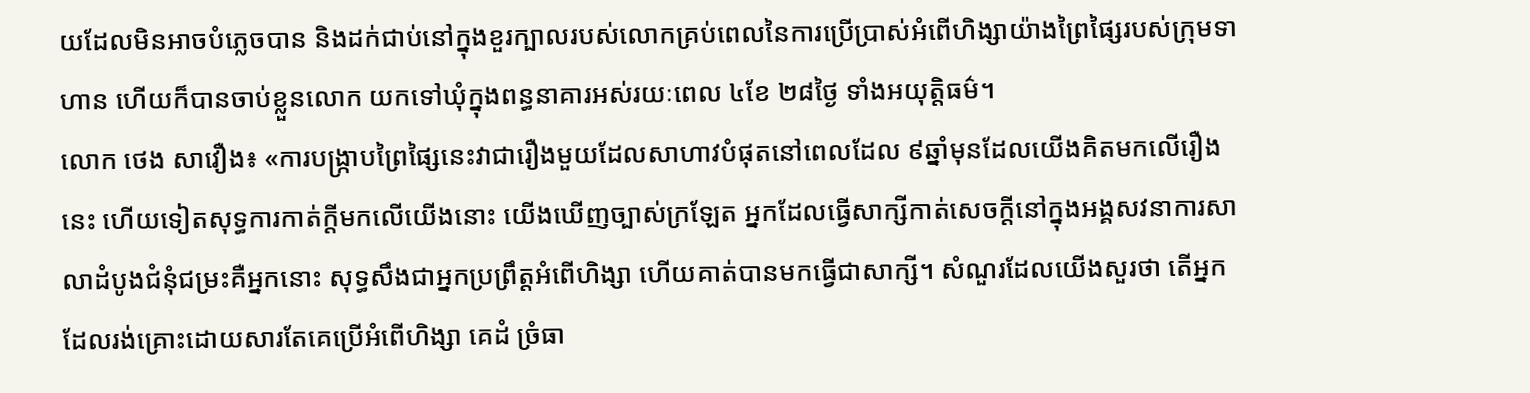យដែលមិនអាចបំភ្លេចបាន និងដក់ជាប់នៅក្នុងខួរក្បាលរបស់លោកគ្រប់ពេលនៃការប្រើប្រាស់អំពើហិង្សាយ៉ាងព្រៃផ្សៃរបស់ក្រុមទាហាន ហើយក៏បានចាប់ខ្លួនលោក យកទៅឃុំក្នុងពន្ធនាគារអស់រយៈពេល ៤ខែ ២៨ថ្ងៃ ទាំងអយុត្តិធម៌។
លោក ថេង សាវឿង៖ «ការបង្ក្រាបព្រៃផ្សៃនេះវាជារឿងមួយដែលសាហាវបំផុតនៅពេលដែល ៩ឆ្នាំមុនដែលយើងគិតមកលើរឿងនេះ ហើយទៀតសុទ្ធការកាត់ក្ដីមកលើយើងនោះ យើងឃើញច្បាស់ក្រឡែត អ្នកដែលធ្វើសាក្សីកាត់សេចក្ដីនៅក្នុងអង្គសវនាការសាលាដំបូងជំនុំជម្រះគឺអ្នកនោះ សុទ្ធសឹងជាអ្នកប្រព្រឹត្តអំពើហិង្សា ហើយគាត់បានមកធ្វើជាសាក្សី។ សំណួរដែលយើងសួរថា តើអ្នកដែលរង់គ្រោះដោយសារតែគេប្រើអំពើហិង្សា គេដំ ច្រំធា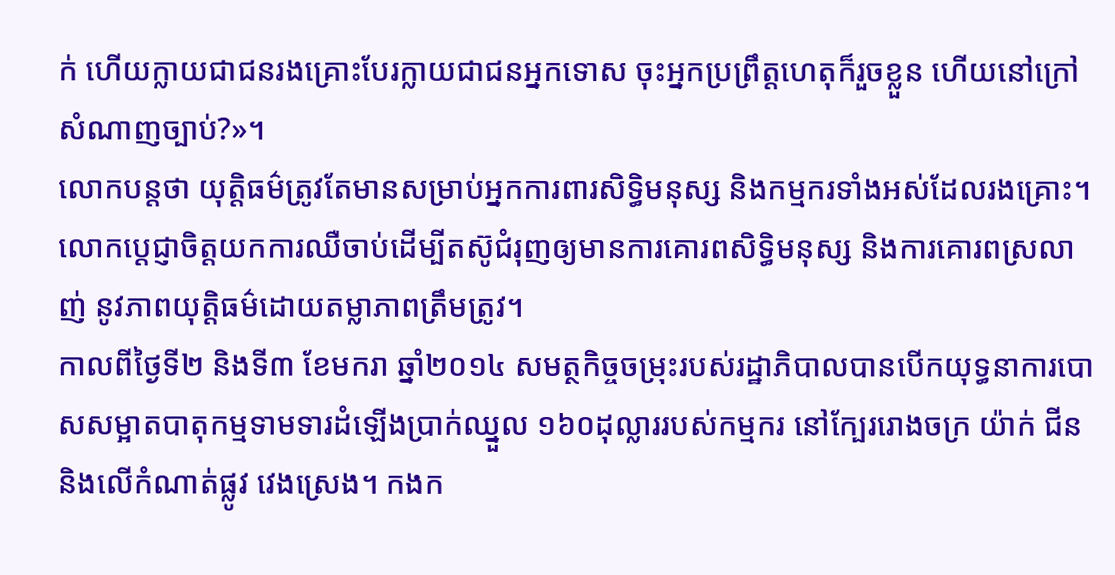ក់ ហើយក្លាយជាជនរងគ្រោះបែរក្លាយជាជនអ្នកទោស ចុះអ្នកប្រព្រឹត្តហេតុក៏រួចខ្លួន ហើយនៅក្រៅសំណាញច្បាប់?»។
លោកបន្តថា យុត្តិធម៌ត្រូវតែមានសម្រាប់អ្នកការពារសិទ្ធិមនុស្ស និងកម្មករទាំងអស់ដែលរងគ្រោះ។ លោកប្ដេជ្ញាចិត្តយកការឈឺចាប់ដើម្បីតស៊ូជំរុញឲ្យមានការគោរពសិទ្ធិមនុស្ស និងការគោរពស្រលាញ់ នូវភាពយុត្តិធម៌ដោយតម្លាភាពត្រឹមត្រូវ។
កាលពីថ្ងៃទី២ និងទី៣ ខែមករា ឆ្នាំ២០១៤ សមត្ថកិច្ចចម្រុះរបស់រដ្ឋាភិបាលបានបើកយុទ្ធនាការបោសសម្អាតបាតុកម្មទាមទារដំឡើងប្រាក់ឈ្នួល ១៦០ដុល្លាររបស់កម្មករ នៅក្បែររោងចក្រ យ៉ាក់ ជីន និងលើកំណាត់ផ្លូវ វេងស្រេង។ កងក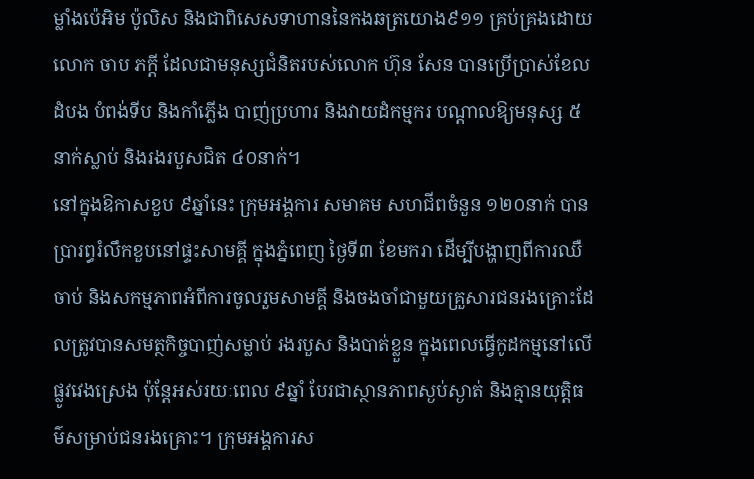ម្លាំងប៉េអិម ប៉ូលិស និងជាពិសេសទាហាននៃកងឆត្រយោង៩១១ គ្រប់គ្រងដោយលោក ចាប ភក្តី ដែលជាមនុស្សជំនិតរបស់លោក ហ៊ុន សែន បានប្រើប្រាស់ខែល ដំបង បំពង់ទីប និងកាំភ្លើង បាញ់ប្រហារ និងវាយដំកម្មករ បណ្ដាលឱ្យមនុស្ស ៥នាក់ស្លាប់ និងរងរបួសជិត ៤០នាក់។
នៅក្នុងឱកាសខួប ៩ឆ្នាំនេះ ក្រុមអង្គការ សមាគម សហជីពចំនួន ១២០នាក់ បានប្រារព្ធរំលឹកខួបនៅផ្ទះសាមគ្គី ក្នុងភ្នំពេញ ថ្ងៃទី៣ ខែមករា ដើម្បីបង្ហាញពីការឈឺចាប់ និងសកម្មភាពអំពីការចូលរួមសាមគ្គី និងចងចាំជាមួយគ្រួសារជនរងគ្រោះដែលត្រូវបានសមត្ថកិច្ចបាញ់សម្លាប់ រងរបួស និងបាត់ខ្លួន ក្នុងពេលធ្វើកូដកម្មនៅលើផ្លូវវេងស្រេង ប៉ុន្តែអស់រយៈពេល ៩ឆ្នាំ បែរជាស្ថានភាពស្ងប់ស្ងាត់ និងគ្មានយុត្តិធម៌សម្រាប់ជនរងគ្រោះ។ ក្រុមអង្គការស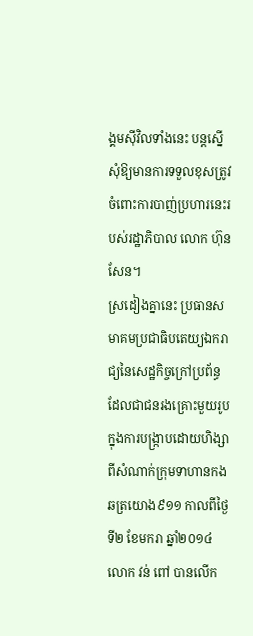ង្គមស៊ីវិលទាំងនេះ បន្តស្នើសុំឱ្យមានការទទួលខុសត្រូវចំពោះការបាញ់ប្រហារនេះរបស់រដ្ឋាភិបាល លោក ហ៊ុន សែន។
ស្រដៀងគ្នានេះ ប្រធានសមាគមប្រជាធិបតេយ្យឯករាជ្យនៃសេដ្ឋកិច្ចក្រៅប្រព័ន្ធ ដែលជាជនរងគ្រោះមួយរូបក្នុងការបង្ក្រាបដោយហិង្សាពីសំណាក់ក្រុមទាហានកងឆត្រយោង៩១១ កាលពីថ្ងៃទី២ ខែមករា ឆ្នាំ២០១៤ លោក វន់ ពៅ បានលើក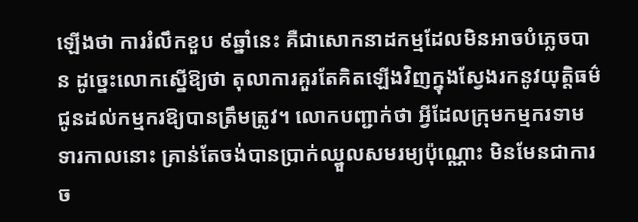ឡើងថា ការរំលឹកខួប ៩ឆ្នាំនេះ គឺជាសោកនាដកម្មដែលមិនអាចបំភ្លេចបាន ដូច្នេះលោកស្នើឱ្យថា តុលាការគួរតែគិតឡើងវិញក្នុងស្វែងរកនូវយុត្តិធម៌ជូនដល់កម្មករឱ្យបានត្រឹមត្រូវ។ លោកបញ្ជាក់ថា អ្វីដែលក្រុមកម្មករទាមទារកាលនោះ គ្រាន់តែចង់បានប្រាក់ឈ្នួលសមរម្យប៉ុណ្ណោះ មិនមែនជាការច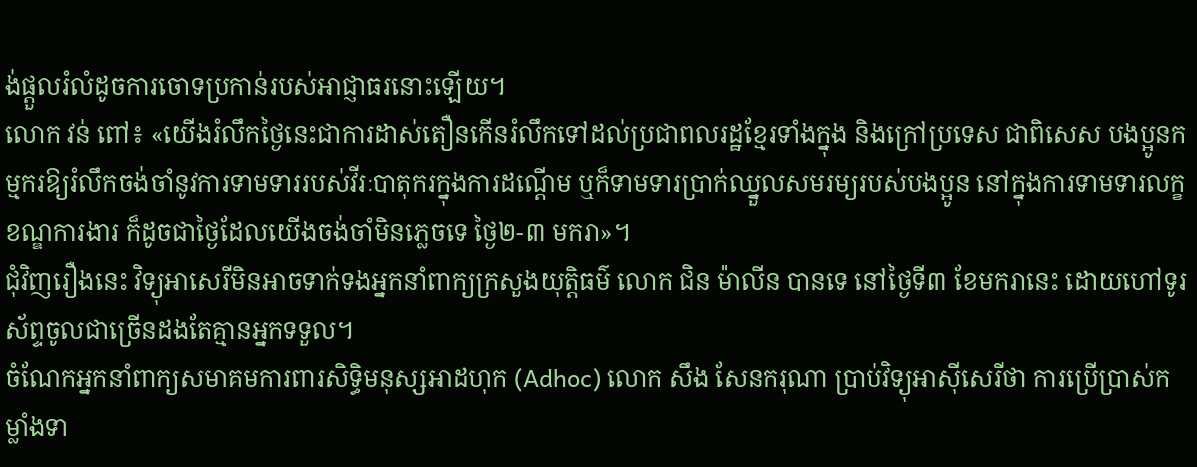ង់ផ្ដួលរំលំដូចការចោទប្រកាន់របស់អាជ្ញាធរនោះឡើយ។
លោក វន់ ពៅ៖ «យើងរំលឹកថ្ងៃនេះជាការដាស់តឿនកើនរំលឹកទៅដល់ប្រជាពលរដ្ឋខ្មែរទាំងក្នុង និងក្រៅប្រទេស ជាពិសេស បងប្អូនកម្មករឱ្យរំលឹកចង់ចាំនូវការទាមទាររបស់វីរៈបាតុករក្នុងការដណ្ដើម ឬក៏ទាមទារប្រាក់ឈ្នួលសមរម្យរបស់បងប្អូន នៅក្នុងការទាមទារលក្ខខណ្ឌការងារ ក៏ដូចជាថ្ងៃដែលយើងចង់ចាំមិនភ្លេចទេ ថ្ងៃ២-៣ មករា»។
ជុំវិញរឿងនេះ វិទ្យុអាសេរីមិនអាចទាក់ទងអ្នកនាំពាក្យក្រសួងយុត្តិធម៌ លោក ជិន ម៉ាលីន បានទេ នៅថ្ងៃទី៣ ខែមករានេះ ដោយហៅទូរស័ព្ទចូលជាច្រើនដងតែគ្មានអ្នកទទួល។
ចំណែកអ្នកនាំពាក្យសមាគមការពារសិទ្ធិមនុស្សអាដហុក (Adhoc) លោក សឹង សែនករុណា ប្រាប់វិទ្យុអាស៊ីសេរីថា ការប្រើប្រាស់កម្លាំងទា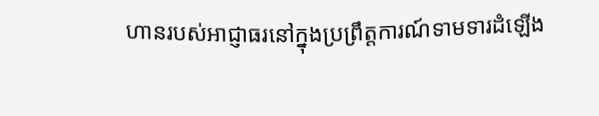ហានរបស់អាជ្ញាធរនៅក្នុងប្រព្រឹត្តការណ៍ទាមទារដំឡើង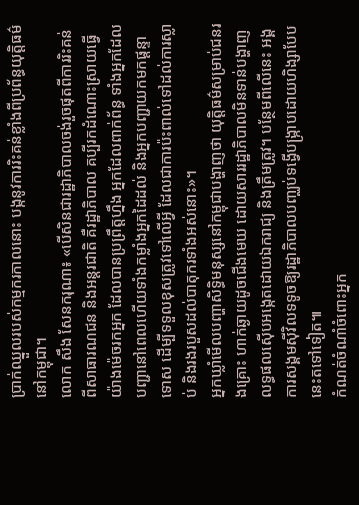ប្រាក់ឈ្នួលរបស់កម្មករកាលនោះ បង្កនូវការរិះគន់ខ្លាំងពីប្រព័ន្ធយុត្តិធម៌នៅកម្ពុជា។
លោក សឹង សែនករុណា៖ «បើសិនជារដ្ឋាភិបាលចង់រួចផុតពីការរិះគន់ពីសាធារណជន និងអន្តរជាតិ គឺរដ្ឋាភិបាល គប្បីរកដំណោះស្រាយធ្វើយ៉ាងម៉េចរកអ្នក ដែលបានប្រព្រឹត្តហ្នឹង អ្នកដែលពាក់ព័ន្ធ ទាំងអ្នកដែលបញ្ជានៅពេលហើយទាំងកម្លាំងអ្នកដៃដល់ និងអ្នកបញ្ជាយកមកផ្ដន្ទាទោស ដើម្បីទទួលខុសត្រូវទៅលើអ្វី ដែលជាការប៉ះពាល់ទៅដល់ការស្លាប់ និងរងរបួសដល់បាតុករទាំងអស់នោះ»។
អ្នកឃ្លាំមើលបញ្ហាសិទ្ធិមនុស្សនៅកម្ពុជាបង្ហាញថា យុត្តិធម៌សម្រាប់ជនរងគ្រោះ ហាក់ឆ្ងាយដូចជើងមេឃ ដោយសាររដ្ឋាភិបាលមិនទាន់បង្ហាញលទ្ធផលស៊ើបអង្កេតដោយឯករាជ្យ និងត្រឹមត្រូវ។ បន្ថែមពីលើនេះ អង្គការសង្គមស៊ីវិលទទូចឱ្យរដ្ឋាភិបាលបញ្ឈប់ទង្វើបង្ក្រាបដោយហិង្សាបែបនេះតទៅទៀត៕
កំណត់ចំណាំចំពោះអ្នក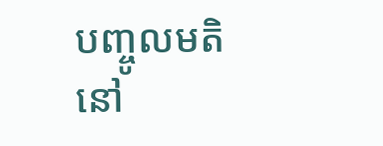បញ្ចូលមតិនៅ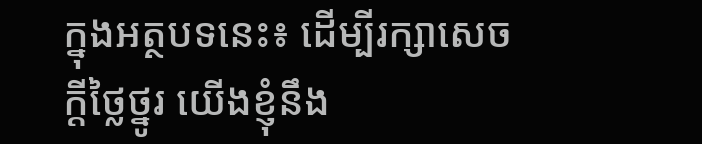ក្នុងអត្ថបទនេះ៖ ដើម្បីរក្សាសេចក្ដីថ្លៃថ្នូរ យើងខ្ញុំនឹង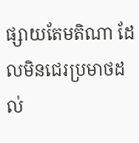ផ្សាយតែមតិណា ដែលមិនជេរប្រមាថដល់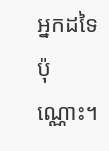អ្នកដទៃប៉ុណ្ណោះ។